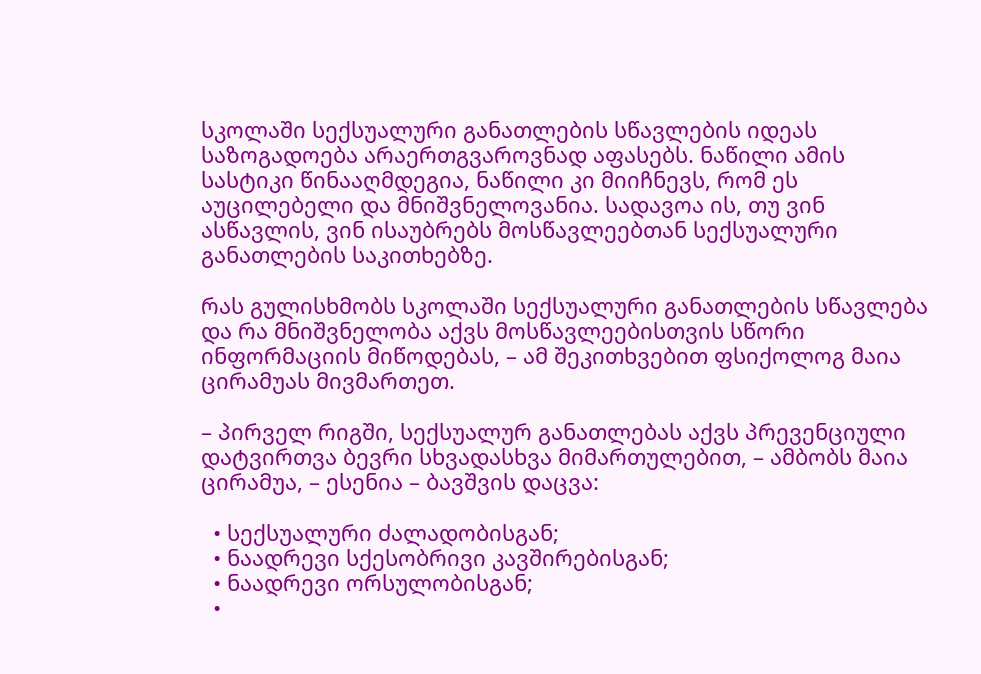სკოლაში სექსუალური განათლების სწავლების იდეას საზოგადოება არაერთგვაროვნად აფასებს. ნაწილი ამის სასტიკი წინააღმდეგია, ნაწილი კი მიიჩნევს, რომ ეს აუცილებელი და მნიშვნელოვანია. სადავოა ის, თუ ვინ ასწავლის, ვინ ისაუბრებს მოსწავლეებთან სექსუალური განათლების საკითხებზე.

რას გულისხმობს სკოლაში სექსუალური განათლების სწავლება და რა მნიშვნელობა აქვს მოსწავლეებისთვის სწორი ინფორმაციის მიწოდებას, – ამ შეკითხვებით ფსიქოლოგ მაია ცირამუას მივმართეთ.

– პირველ რიგში, სექსუალურ განათლებას აქვს პრევენციული დატვირთვა ბევრი სხვადასხვა მიმართულებით, – ამბობს მაია ცირამუა, – ესენია – ბავშვის დაცვა:

  • სექსუალური ძალადობისგან;
  • ნაადრევი სქესობრივი კავშირებისგან;
  • ნაადრევი ორსულობისგან;
  •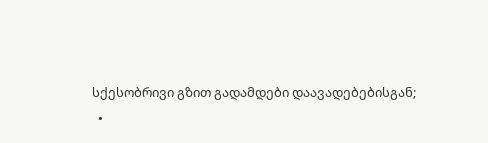სქესობრივი გზით გადამდები დაავადებებისგან;
  •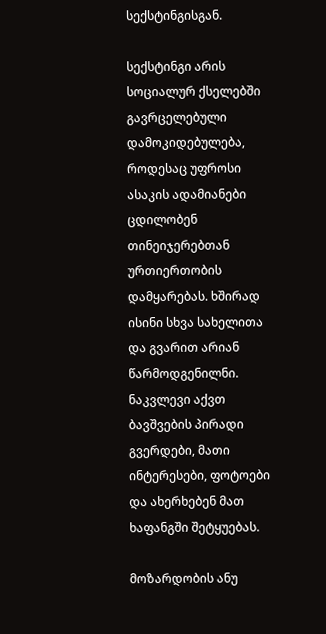სექსტინგისგან.

სექსტინგი არის სოციალურ ქსელებში გავრცელებული დამოკიდებულება, როდესაც უფროსი ასაკის ადამიანები ცდილობენ თინეიჯერებთან ურთიერთობის დამყარებას. ხშირად ისინი სხვა სახელითა და გვარით არიან წარმოდგენილნი. ნაკვლევი აქვთ ბავშვების პირადი გვერდები, მათი ინტერესები, ფოტოები და ახერხებენ მათ ხაფანგში შეტყუებას.

მოზარდობის ანუ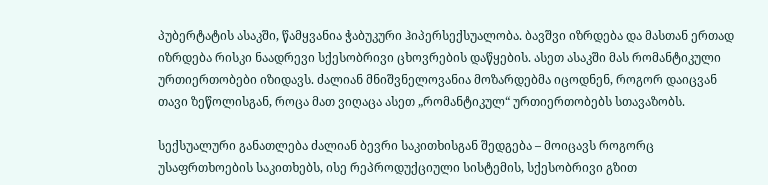პუბერტატის ასაკში, წამყვანია ჭაბუკური ჰიპერსექსუალობა. ბავშვი იზრდება და მასთან ერთად იზრდება რისკი ნაადრევი სქესობრივი ცხოვრების დაწყების. ასეთ ასაკში მას რომანტიკული ურთიერთობები იზიდავს. ძალიან მნიშვნელოვანია მოზარდებმა იცოდნენ, როგორ დაიცვან თავი ზეწოლისგან, როცა მათ ვიღაცა ასეთ „რომანტიკულ“ ურთიერთობებს სთავაზობს.

სექსუალური განათლება ძალიან ბევრი საკითხისგან შედგება – მოიცავს როგორც უსაფრთხოების საკითხებს, ისე რეპროდუქციული სისტემის, სქესობრივი გზით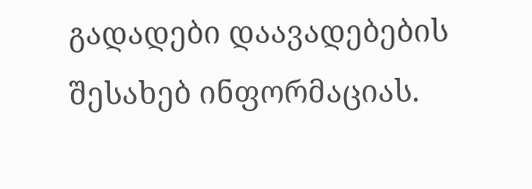გადადები დაავადებების შესახებ ინფორმაციას.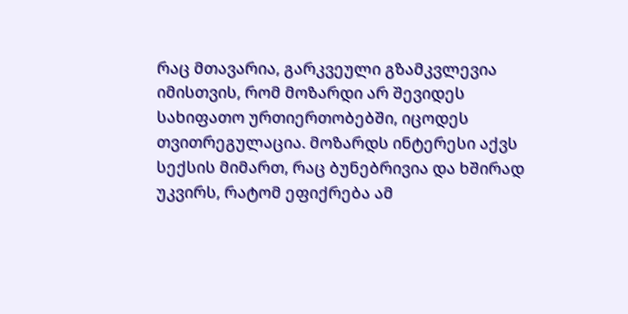რაც მთავარია, გარკვეული გზამკვლევია იმისთვის, რომ მოზარდი არ შევიდეს სახიფათო ურთიერთობებში, იცოდეს თვითრეგულაცია. მოზარდს ინტერესი აქვს სექსის მიმართ, რაც ბუნებრივია და ხშირად უკვირს, რატომ ეფიქრება ამ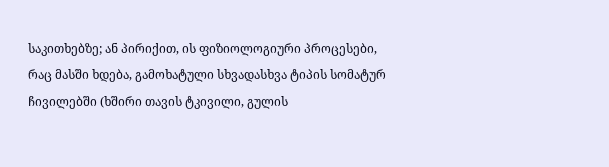საკითხებზე; ან პირიქით, ის ფიზიოლოგიური პროცესები, რაც მასში ხდება, გამოხატული სხვადასხვა ტიპის სომატურ ჩივილებში (ხშირი თავის ტკივილი, გულის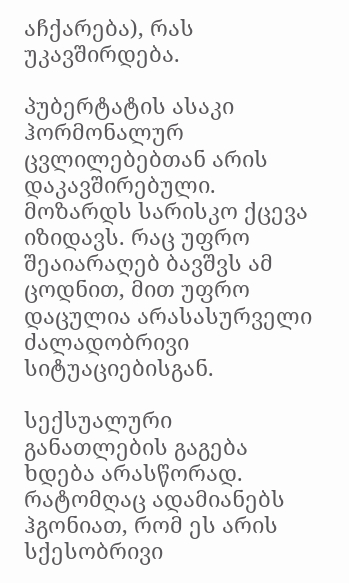აჩქარება), რას უკავშირდება.

პუბერტატის ასაკი ჰორმონალურ ცვლილებებთან არის დაკავშირებული. მოზარდს სარისკო ქცევა იზიდავს. რაც უფრო შეაიარაღებ ბავშვს ამ ცოდნით, მით უფრო დაცულია არასასურველი ძალადობრივი სიტუაციებისგან.

სექსუალური განათლების გაგება ხდება არასწორად. რატომღაც ადამიანებს ჰგონიათ, რომ ეს არის სქესობრივი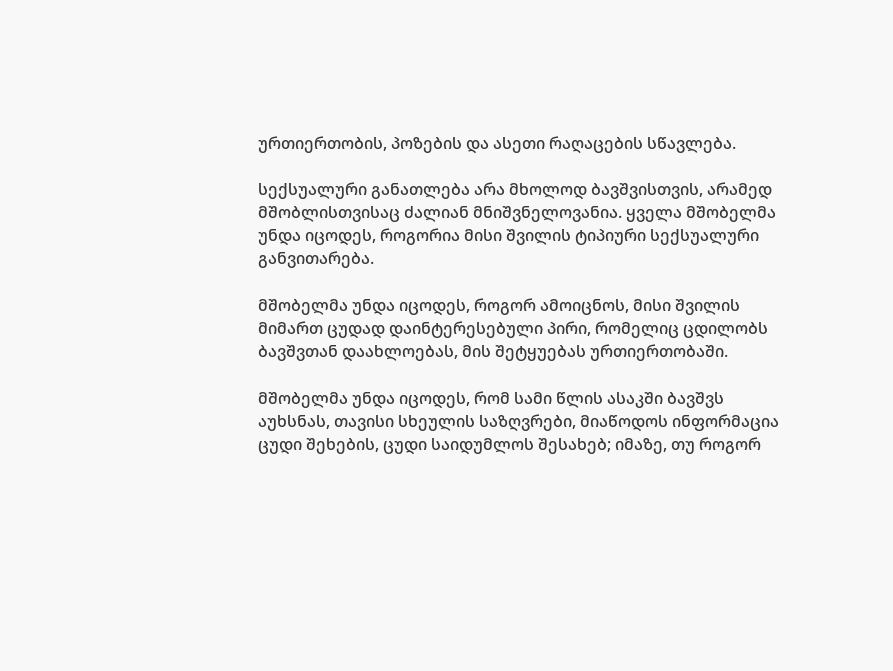ურთიერთობის, პოზების და ასეთი რაღაცების სწავლება.

სექსუალური განათლება არა მხოლოდ ბავშვისთვის, არამედ მშობლისთვისაც ძალიან მნიშვნელოვანია. ყველა მშობელმა უნდა იცოდეს, როგორია მისი შვილის ტიპიური სექსუალური განვითარება.

მშობელმა უნდა იცოდეს, როგორ ამოიცნოს, მისი შვილის მიმართ ცუდად დაინტერესებული პირი, რომელიც ცდილობს ბავშვთან დაახლოებას, მის შეტყუებას ურთიერთობაში.

მშობელმა უნდა იცოდეს, რომ სამი წლის ასაკში ბავშვს აუხსნას, თავისი სხეულის საზღვრები, მიაწოდოს ინფორმაცია ცუდი შეხების, ცუდი საიდუმლოს შესახებ; იმაზე, თუ როგორ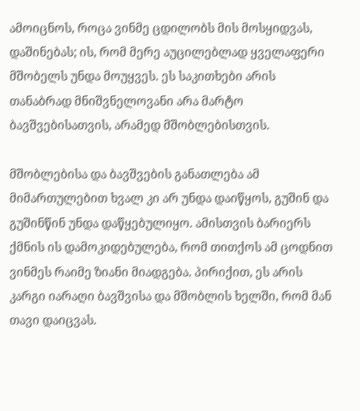ამოიცნოს, როცა ვინმე ცდილობს მის მოსყიდვას, დაშინებას; ის, რომ მერე აუცილებლად ყველაფერი მშობელს უნდა მოუყვეს. ეს საკითხები არის თანაბრად მნიშვნელოვანი არა მარტო ბავშვებისათვის, არამედ მშობლებისთვის.

მშობლებისა და ბავშვების განათლება ამ მიმართულებით ხვალ კი არ უნდა დაიწყოს, გუშინ და გუშინწინ უნდა დაწყებულიყო. ამისთვის ბარიერს ქმნის ის დამოკიდებულება, რომ თითქოს ამ ცოდნით ვინმეს რაიმე ზიანი მიადგება. პირიქით, ეს არის კარგი იარაღი ბავშვისა და მშობლის ხელში, რომ მან თავი დაიცვას.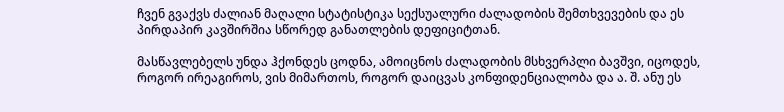ჩვენ გვაქვს ძალიან მაღალი სტატისტიკა სექსუალური ძალადობის შემთხვევების და ეს პირდაპირ კავშირშია სწორედ განათლების დეფიციტთან.

მასწავლებელს უნდა ჰქონდეს ცოდნა, ამოიცნოს ძალადობის მსხვერპლი ბავშვი, იცოდეს, როგორ ირეაგიროს, ვის მიმართოს, როგორ დაიცვას კონფიდენციალობა და ა. შ. ანუ ეს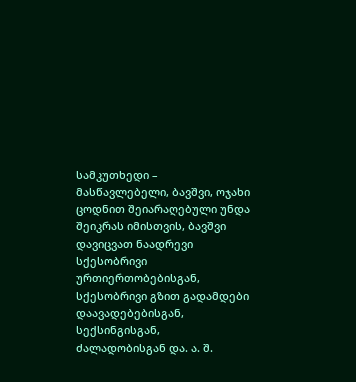სამკუთხედი – მასწავლებელი, ბავშვი, ოჯახი ცოდნით შეიარაღებული უნდა შეიკრას იმისთვის, ბავშვი დავიცვათ ნაადრევი სქესობრივი ურთიერთობებისგან, სქესობრივი გზით გადამდები დაავადებებისგან, სექსინგისგან, ძალადობისგან და. ა. შ.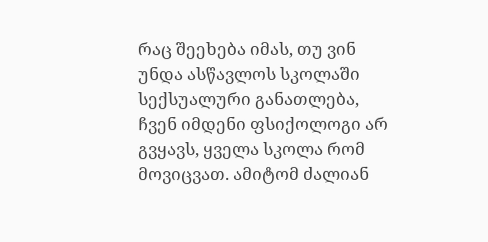რაც შეეხება იმას, თუ ვინ უნდა ასწავლოს სკოლაში სექსუალური განათლება, ჩვენ იმდენი ფსიქოლოგი არ გვყავს, ყველა სკოლა რომ მოვიცვათ. ამიტომ ძალიან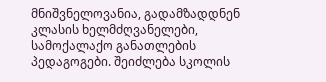მნიშვნელოვანია, გადამზადდნენ კლასის ხელმძღვანელები, სამოქალაქო განათლების პედაგოგები. შეიძლება სკოლის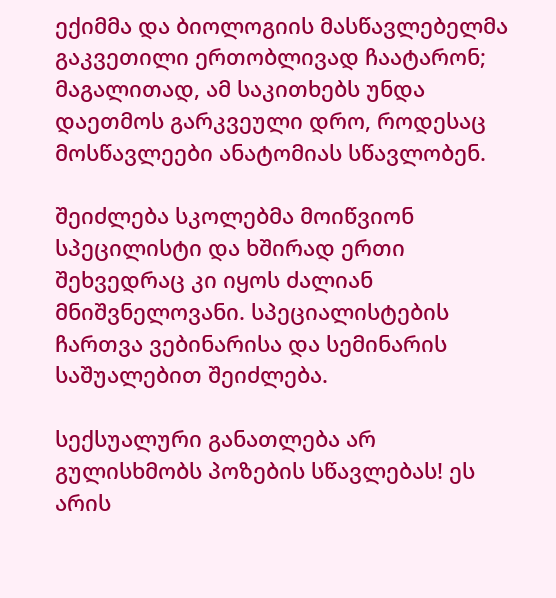ექიმმა და ბიოლოგიის მასწავლებელმა გაკვეთილი ერთობლივად ჩაატარონ; მაგალითად, ამ საკითხებს უნდა დაეთმოს გარკვეული დრო, როდესაც მოსწავლეები ანატომიას სწავლობენ.

შეიძლება სკოლებმა მოიწვიონ სპეცილისტი და ხშირად ერთი შეხვედრაც კი იყოს ძალიან მნიშვნელოვანი. სპეციალისტების ჩართვა ვებინარისა და სემინარის საშუალებით შეიძლება.

სექსუალური განათლება არ გულისხმობს პოზების სწავლებას! ეს არის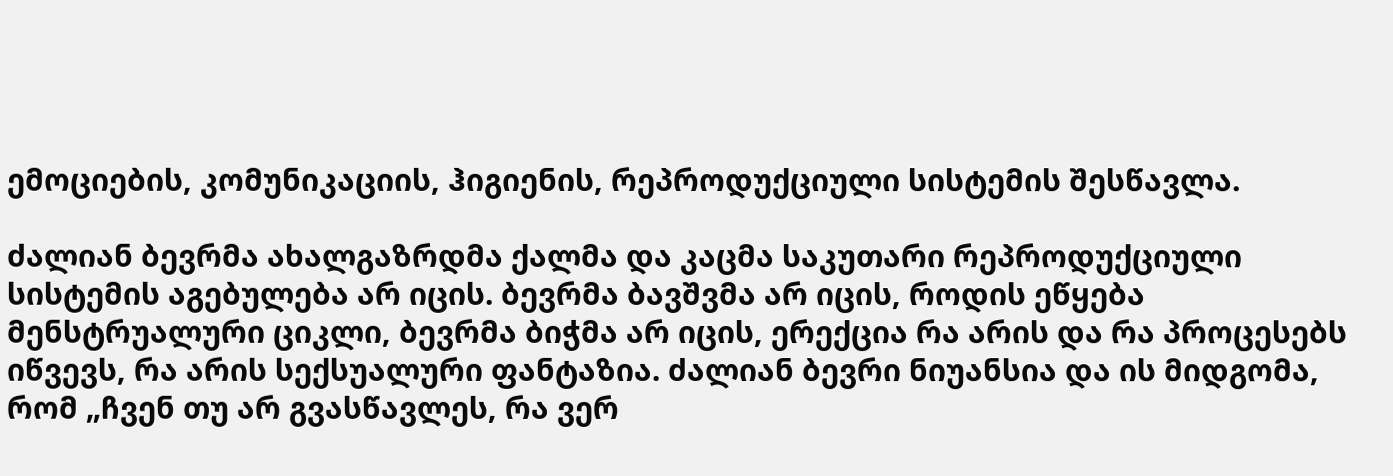ემოციების, კომუნიკაციის, ჰიგიენის, რეპროდუქციული სისტემის შესწავლა.

ძალიან ბევრმა ახალგაზრდმა ქალმა და კაცმა საკუთარი რეპროდუქციული სისტემის აგებულება არ იცის. ბევრმა ბავშვმა არ იცის, როდის ეწყება მენსტრუალური ციკლი, ბევრმა ბიჭმა არ იცის, ერექცია რა არის და რა პროცესებს იწვევს, რა არის სექსუალური ფანტაზია. ძალიან ბევრი ნიუანსია და ის მიდგომა, რომ „ჩვენ თუ არ გვასწავლეს, რა ვერ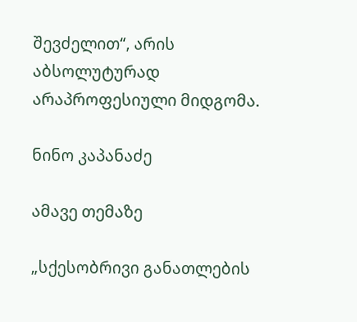შევძელით“, არის აბსოლუტურად არაპროფესიული მიდგომა.

ნინო კაპანაძე

ამავე თემაზე

„სქესობრივი განათლების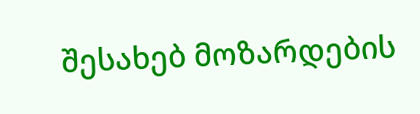შესახებ მოზარდების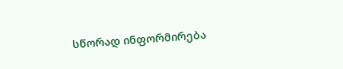სწორად ინფორმირება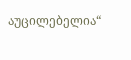აუცილებელია“